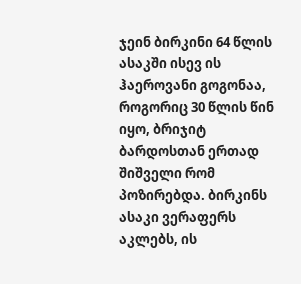ჯეინ ბირკინი 64 წლის ასაკში ისევ ის ჰაეროვანი გოგონაა, როგორიც 30 წლის წინ იყო, ბრიჯიტ ბარდოსთან ერთად შიშველი რომ პოზირებდა. ბირკინს ასაკი ვერაფერს აკლებს, ის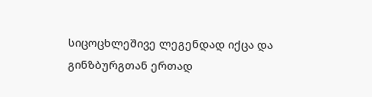სიცოცხლეშივე ლეგენდად იქცა და გინზბურგთან ერთად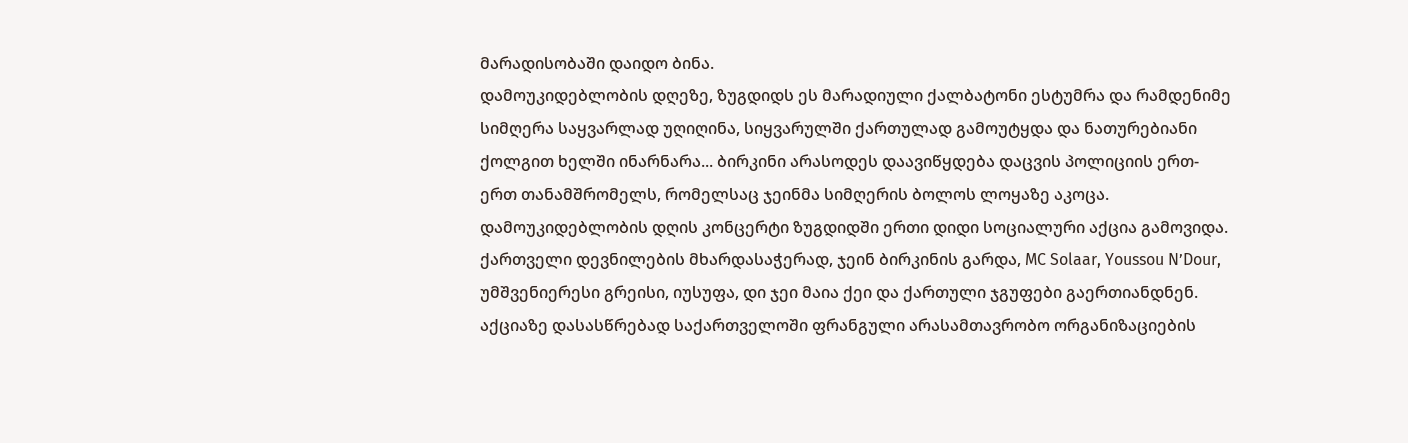მარადისობაში დაიდო ბინა.
დამოუკიდებლობის დღეზე, ზუგდიდს ეს მარადიული ქალბატონი ესტუმრა და რამდენიმე სიმღერა საყვარლად უღიღინა, სიყვარულში ქართულად გამოუტყდა და ნათურებიანი ქოლგით ხელში ინარნარა... ბირკინი არასოდეს დაავიწყდება დაცვის პოლიციის ერთ-ერთ თანამშრომელს, რომელსაც ჯეინმა სიმღერის ბოლოს ლოყაზე აკოცა.
დამოუკიდებლობის დღის კონცერტი ზუგდიდში ერთი დიდი სოციალური აქცია გამოვიდა. ქართველი დევნილების მხარდასაჭერად, ჯეინ ბირკინის გარდა, MC Solaar, Youssou N’Dour, უმშვენიერესი გრეისი, იუსუფა, დი ჯეი მაია ქეი და ქართული ჯგუფები გაერთიანდნენ. აქციაზე დასასწრებად საქართველოში ფრანგული არასამთავრობო ორგანიზაციების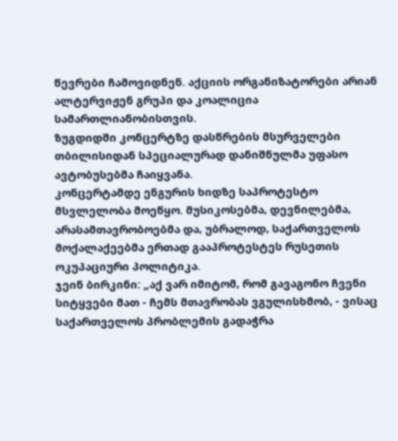წევრები ჩამოვიდნენ. აქციის ორგანიზატორები არიან ალტერვიჟენ გრუპი და კოალიცია სამართლიანობისთვის.
ზუგდიდში კონცერტზე დასწრების მსურველები თბილისიდან სპეციალურად დანიშნულმა უფასო ავტობუსებმა ჩაიყვანა.
კონცერტამდე ენგურის ხიდზე საპროტესტო მსვლელობა მოეწყო. მუსიკოსებმა, დევნილებმა, არასამთავრობოებმა და, უბრალოდ, საქართველოს მოქალაქეებმა ერთად გააპროტესტეს რუსეთის ოკუპაციური პოლიტიკა.
ჯეინ ბირკინი: „აქ ვარ იმიტომ, რომ გავაგონო ჩვენი სიტყვები მათ - ჩემს მთავრობას ვგულისხმობ, - ვისაც საქართველოს პრობლემის გადაჭრა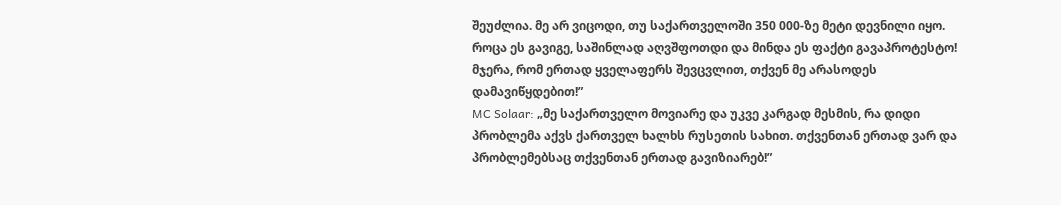შეუძლია. მე არ ვიცოდი, თუ საქართველოში 350 000-ზე მეტი დევნილი იყო. როცა ეს გავიგე, საშინლად აღვშფოთდი და მინდა ეს ფაქტი გავაპროტესტო! მჯერა, რომ ერთად ყველაფერს შევცვლით, თქვენ მე არასოდეს დამავიწყდებით!”
MC Solaar: „მე საქართველო მოვიარე და უკვე კარგად მესმის, რა დიდი პრობლემა აქვს ქართველ ხალხს რუსეთის სახით. თქვენთან ერთად ვარ და პრობლემებსაც თქვენთან ერთად გავიზიარებ!”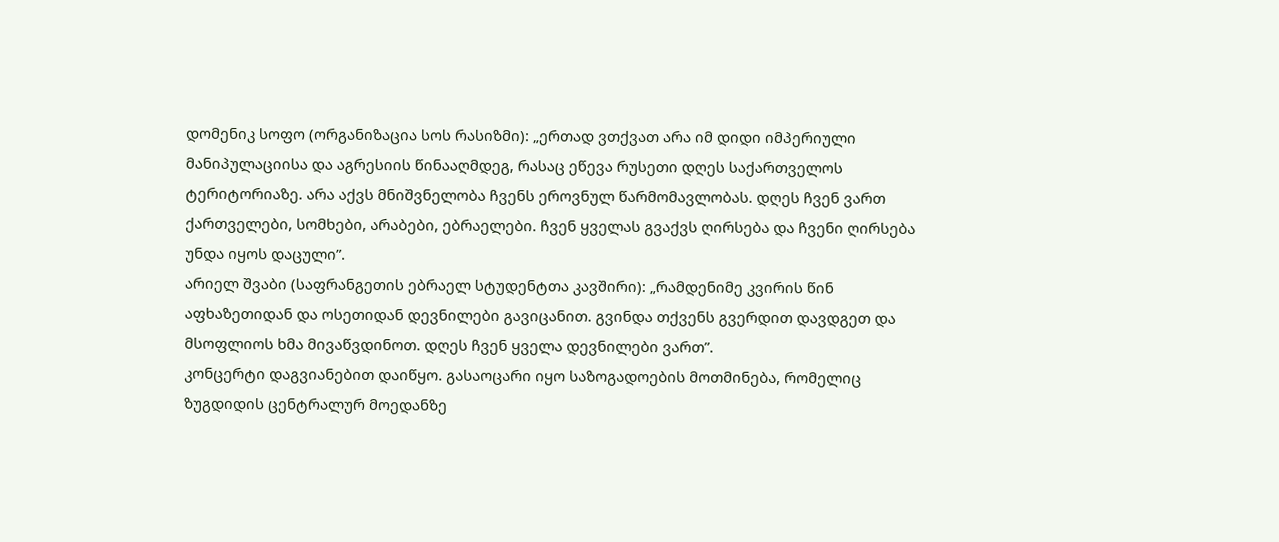დომენიკ სოფო (ორგანიზაცია სოს რასიზმი): „ერთად ვთქვათ არა იმ დიდი იმპერიული მანიპულაციისა და აგრესიის წინააღმდეგ, რასაც ეწევა რუსეთი დღეს საქართველოს ტერიტორიაზე. არა აქვს მნიშვნელობა ჩვენს ეროვნულ წარმომავლობას. დღეს ჩვენ ვართ ქართველები, სომხები, არაბები, ებრაელები. ჩვენ ყველას გვაქვს ღირსება და ჩვენი ღირსება უნდა იყოს დაცული”.
არიელ შვაბი (საფრანგეთის ებრაელ სტუდენტთა კავშირი): „რამდენიმე კვირის წინ აფხაზეთიდან და ოსეთიდან დევნილები გავიცანით. გვინდა თქვენს გვერდით დავდგეთ და მსოფლიოს ხმა მივაწვდინოთ. დღეს ჩვენ ყველა დევნილები ვართ”.
კონცერტი დაგვიანებით დაიწყო. გასაოცარი იყო საზოგადოების მოთმინება, რომელიც ზუგდიდის ცენტრალურ მოედანზე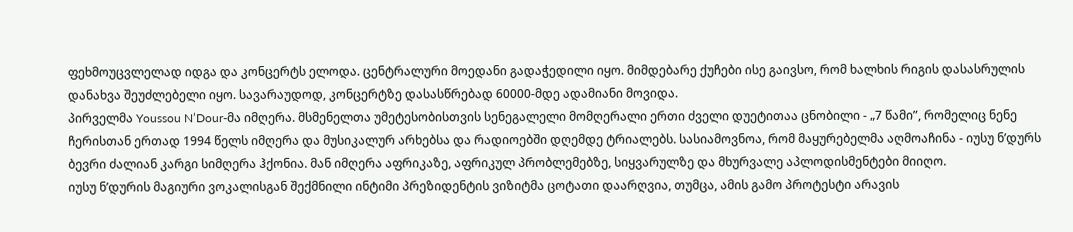ფეხმოუცვლელად იდგა და კონცერტს ელოდა. ცენტრალური მოედანი გადაჭედილი იყო. მიმდებარე ქუჩები ისე გაივსო, რომ ხალხის რიგის დასასრულის დანახვა შეუძლებელი იყო. სავარაუდოდ, კონცერტზე დასასწრებად 60000-მდე ადამიანი მოვიდა.
პირველმა Youssou N’Dour-მა იმღერა. მსმენელთა უმეტესობისთვის სენეგალელი მომღერალი ერთი ძველი დუეტითაა ცნობილი - „7 წამი”, რომელიც ნენე ჩერისთან ერთად 1994 წელს იმღერა და მუსიკალურ არხებსა და რადიოებში დღემდე ტრიალებს. სასიამოვნოა, რომ მაყურებელმა აღმოაჩინა - იუსუ ნ’დურს ბევრი ძალიან კარგი სიმღერა ჰქონია. მან იმღერა აფრიკაზე, აფრიკულ პრობლემებზე, სიყვარულზე და მხურვალე აპლოდისმენტები მიიღო.
იუსუ ნ’დურის მაგიური ვოკალისგან შექმნილი ინტიმი პრეზიდენტის ვიზიტმა ცოტათი დაარღვია, თუმცა, ამის გამო პროტესტი არავის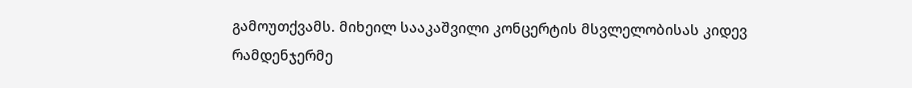გამოუთქვამს. მიხეილ სააკაშვილი კონცერტის მსვლელობისას კიდევ რამდენჯერმე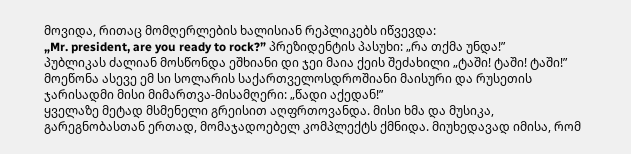მოვიდა, რითაც მომღერლების ხალისიან რეპლიკებს იწვევდა:
„Mr. president, are you ready to rock?” პრეზიდენტის პასუხი: „რა თქმა უნდა!”
პუბლიკას ძალიან მოსწონდა ეშხიანი დი ჯეი მაია ქეის შეძახილი „ტაში! ტაში! ტაში!” მოეწონა ასევე ემ სი სოლარის საქართველოსდროშიანი მაისური და რუსეთის ჯარისადმი მისი მიმართვა-მისამღერი: „წადი აქედან!”
ყველაზე მეტად მსმენელი გრეისით აღფრთოვანდა. მისი ხმა და მუსიკა, გარეგნობასთან ერთად, მომაჯადოებელ კომპლექტს ქმნიდა. მიუხედავად იმისა, რომ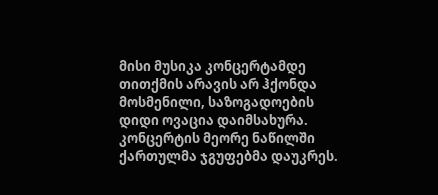მისი მუსიკა კონცერტამდე თითქმის არავის არ ჰქონდა მოსმენილი, საზოგადოების დიდი ოვაცია დაიმსახურა.
კონცერტის მეორე ნაწილში ქართულმა ჯგუფებმა დაუკრეს.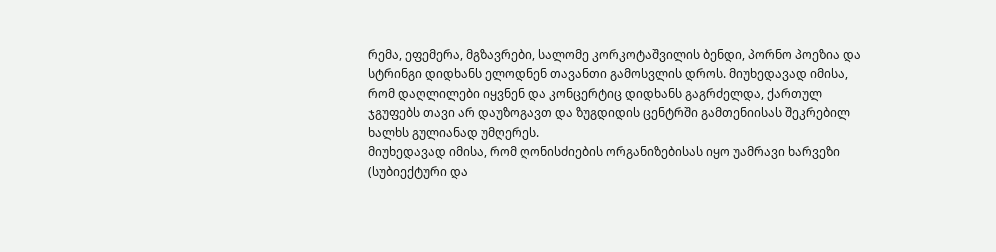რემა, ეფემერა, მგზავრები, სალომე კორკოტაშვილის ბენდი, პორნო პოეზია და სტრინგი დიდხანს ელოდნენ თავანთი გამოსვლის დროს. მიუხედავად იმისა, რომ დაღლილები იყვნენ და კონცერტიც დიდხანს გაგრძელდა, ქართულ ჯგუფებს თავი არ დაუზოგავთ და ზუგდიდის ცენტრში გამთენიისას შეკრებილ ხალხს გულიანად უმღერეს.
მიუხედავად იმისა, რომ ღონისძიების ორგანიზებისას იყო უამრავი ხარვეზი (სუბიექტური და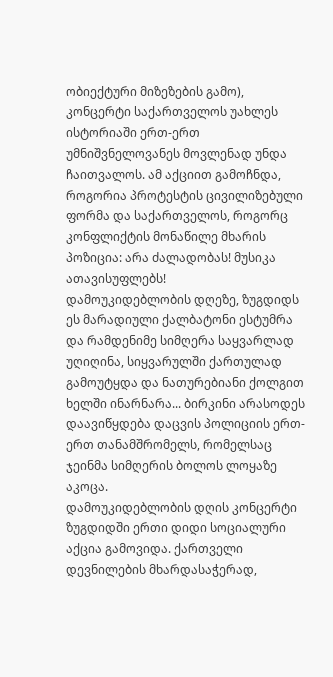ობიექტური მიზეზების გამო), კონცერტი საქართველოს უახლეს ისტორიაში ერთ-ერთ უმნიშვნელოვანეს მოვლენად უნდა ჩაითვალოს. ამ აქციით გამოჩნდა, როგორია პროტესტის ცივილიზებული ფორმა და საქართველოს, როგორც კონფლიქტის მონაწილე მხარის პოზიცია: არა ძალადობას! მუსიკა ათავისუფლებს!
დამოუკიდებლობის დღეზე, ზუგდიდს ეს მარადიული ქალბატონი ესტუმრა და რამდენიმე სიმღერა საყვარლად უღიღინა, სიყვარულში ქართულად გამოუტყდა და ნათურებიანი ქოლგით ხელში ინარნარა... ბირკინი არასოდეს დაავიწყდება დაცვის პოლიციის ერთ-ერთ თანამშრომელს, რომელსაც ჯეინმა სიმღერის ბოლოს ლოყაზე აკოცა.
დამოუკიდებლობის დღის კონცერტი ზუგდიდში ერთი დიდი სოციალური აქცია გამოვიდა. ქართველი დევნილების მხარდასაჭერად,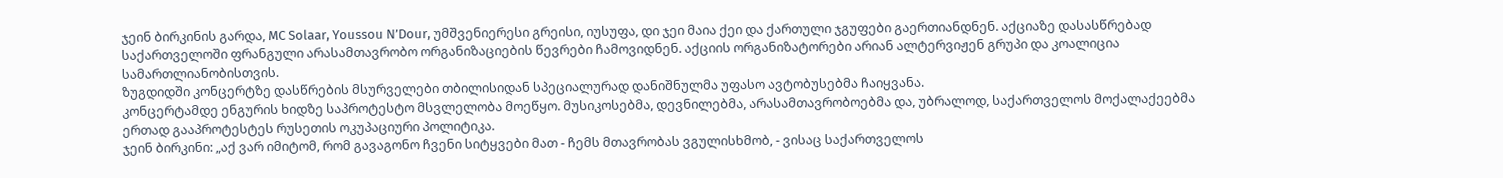ჯეინ ბირკინის გარდა, MC Solaar, Youssou N’Dour, უმშვენიერესი გრეისი, იუსუფა, დი ჯეი მაია ქეი და ქართული ჯგუფები გაერთიანდნენ. აქციაზე დასასწრებად საქართველოში ფრანგული არასამთავრობო ორგანიზაციების წევრები ჩამოვიდნენ. აქციის ორგანიზატორები არიან ალტერვიჟენ გრუპი და კოალიცია სამართლიანობისთვის.
ზუგდიდში კონცერტზე დასწრების მსურველები თბილისიდან სპეციალურად დანიშნულმა უფასო ავტობუსებმა ჩაიყვანა.
კონცერტამდე ენგურის ხიდზე საპროტესტო მსვლელობა მოეწყო. მუსიკოსებმა, დევნილებმა, არასამთავრობოებმა და, უბრალოდ, საქართველოს მოქალაქეებმა ერთად გააპროტესტეს რუსეთის ოკუპაციური პოლიტიკა.
ჯეინ ბირკინი: „აქ ვარ იმიტომ, რომ გავაგონო ჩვენი სიტყვები მათ - ჩემს მთავრობას ვგულისხმობ, - ვისაც საქართველოს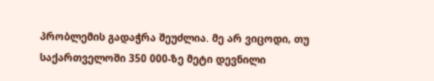პრობლემის გადაჭრა შეუძლია. მე არ ვიცოდი, თუ საქართველოში 350 000-ზე მეტი დევნილი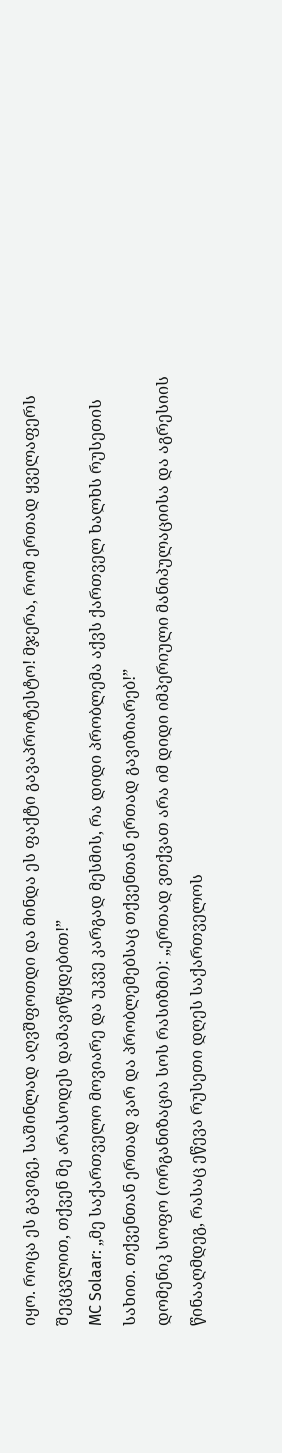იყო. როცა ეს გავიგე, საშინლად აღვშფოთდი და მინდა ეს ფაქტი გავაპროტესტო! მჯერა, რომ ერთად ყველაფერს შევცვლით, თქვენ მე არასოდეს დამავიწყდებით!”
MC Solaar: „მე საქართველო მოვიარე და უკვე კარგად მესმის, რა დიდი პრობლემა აქვს ქართველ ხალხს რუსეთის სახით. თქვენთან ერთად ვარ და პრობლემებსაც თქვენთან ერთად გავიზიარებ!”
დომენიკ სოფო (ორგანიზაცია სოს რასიზმი): „ერთად ვთქვათ არა იმ დიდი იმპერიული მანიპულაციისა და აგრესიის წინააღმდეგ, რასაც ეწევა რუსეთი დღეს საქართველოს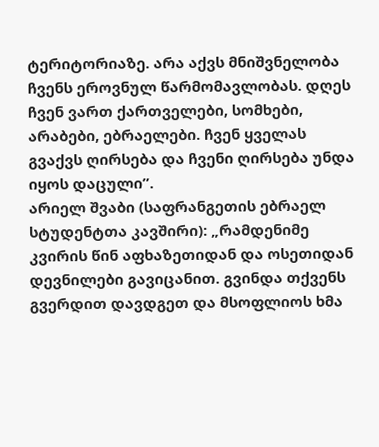ტერიტორიაზე. არა აქვს მნიშვნელობა ჩვენს ეროვნულ წარმომავლობას. დღეს ჩვენ ვართ ქართველები, სომხები, არაბები, ებრაელები. ჩვენ ყველას გვაქვს ღირსება და ჩვენი ღირსება უნდა იყოს დაცული”.
არიელ შვაბი (საფრანგეთის ებრაელ სტუდენტთა კავშირი): „რამდენიმე კვირის წინ აფხაზეთიდან და ოსეთიდან დევნილები გავიცანით. გვინდა თქვენს გვერდით დავდგეთ და მსოფლიოს ხმა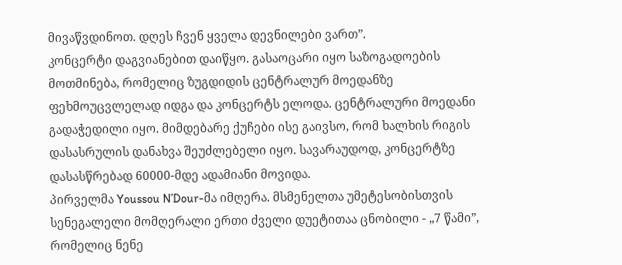მივაწვდინოთ. დღეს ჩვენ ყველა დევნილები ვართ”.
კონცერტი დაგვიანებით დაიწყო. გასაოცარი იყო საზოგადოების მოთმინება, რომელიც ზუგდიდის ცენტრალურ მოედანზე ფეხმოუცვლელად იდგა და კონცერტს ელოდა. ცენტრალური მოედანი გადაჭედილი იყო. მიმდებარე ქუჩები ისე გაივსო, რომ ხალხის რიგის დასასრულის დანახვა შეუძლებელი იყო. სავარაუდოდ, კონცერტზე დასასწრებად 60000-მდე ადამიანი მოვიდა.
პირველმა Youssou N’Dour-მა იმღერა. მსმენელთა უმეტესობისთვის სენეგალელი მომღერალი ერთი ძველი დუეტითაა ცნობილი - „7 წამი”, რომელიც ნენე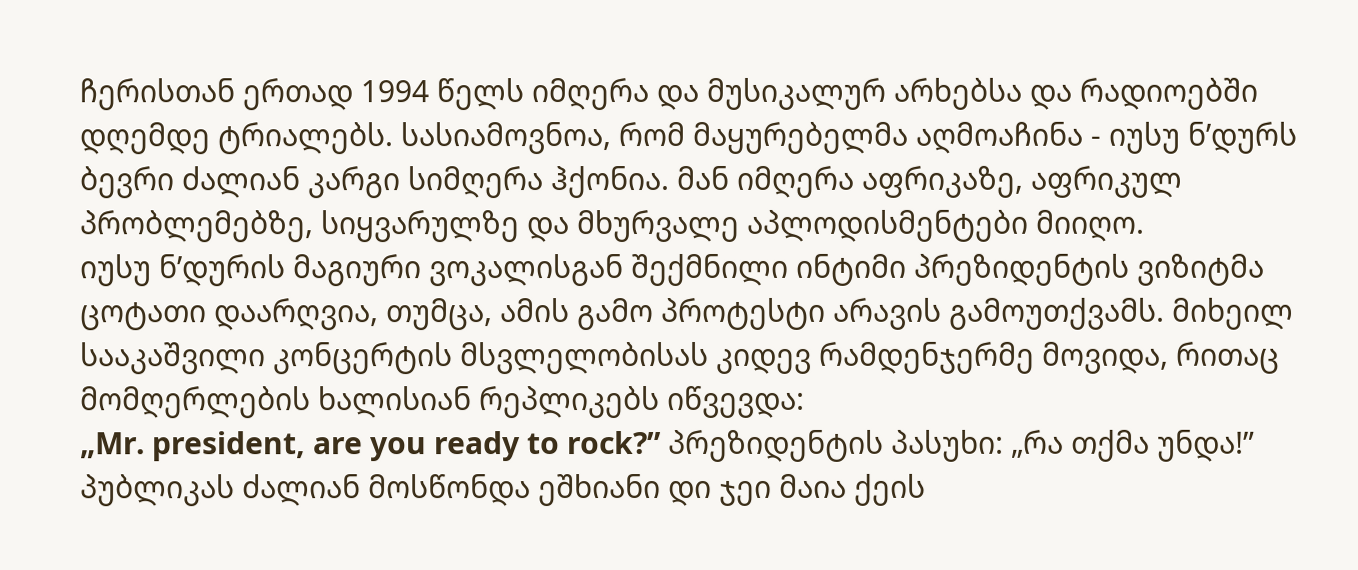ჩერისთან ერთად 1994 წელს იმღერა და მუსიკალურ არხებსა და რადიოებში დღემდე ტრიალებს. სასიამოვნოა, რომ მაყურებელმა აღმოაჩინა - იუსუ ნ’დურს ბევრი ძალიან კარგი სიმღერა ჰქონია. მან იმღერა აფრიკაზე, აფრიკულ პრობლემებზე, სიყვარულზე და მხურვალე აპლოდისმენტები მიიღო.
იუსუ ნ’დურის მაგიური ვოკალისგან შექმნილი ინტიმი პრეზიდენტის ვიზიტმა ცოტათი დაარღვია, თუმცა, ამის გამო პროტესტი არავის გამოუთქვამს. მიხეილ სააკაშვილი კონცერტის მსვლელობისას კიდევ რამდენჯერმე მოვიდა, რითაც მომღერლების ხალისიან რეპლიკებს იწვევდა:
„Mr. president, are you ready to rock?” პრეზიდენტის პასუხი: „რა თქმა უნდა!”
პუბლიკას ძალიან მოსწონდა ეშხიანი დი ჯეი მაია ქეის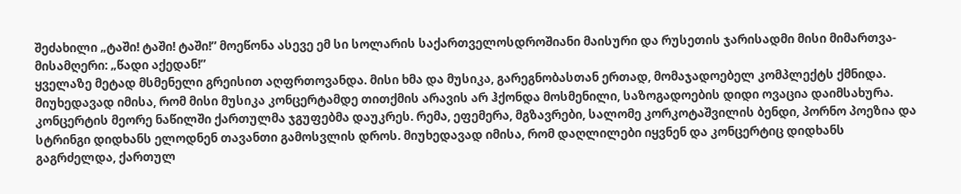შეძახილი „ტაში! ტაში! ტაში!” მოეწონა ასევე ემ სი სოლარის საქართველოსდროშიანი მაისური და რუსეთის ჯარისადმი მისი მიმართვა-მისამღერი: „წადი აქედან!”
ყველაზე მეტად მსმენელი გრეისით აღფრთოვანდა. მისი ხმა და მუსიკა, გარეგნობასთან ერთად, მომაჯადოებელ კომპლექტს ქმნიდა. მიუხედავად იმისა, რომ მისი მუსიკა კონცერტამდე თითქმის არავის არ ჰქონდა მოსმენილი, საზოგადოების დიდი ოვაცია დაიმსახურა.
კონცერტის მეორე ნაწილში ქართულმა ჯგუფებმა დაუკრეს. რემა, ეფემერა, მგზავრები, სალომე კორკოტაშვილის ბენდი, პორნო პოეზია და სტრინგი დიდხანს ელოდნენ თავანთი გამოსვლის დროს. მიუხედავად იმისა, რომ დაღლილები იყვნენ და კონცერტიც დიდხანს გაგრძელდა, ქართულ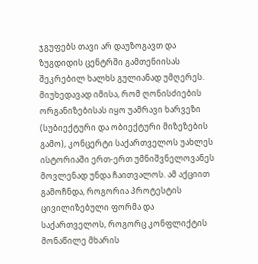ჯგუფებს თავი არ დაუზოგავთ და ზუგდიდის ცენტრში გამთენიისას შეკრებილ ხალხს გულიანად უმღერეს.
მიუხედავად იმისა, რომ ღონისძიების ორგანიზებისას იყო უამრავი ხარვეზი (სუბიექტური და ობიექტური მიზეზების გამო), კონცერტი საქართველოს უახლეს ისტორიაში ერთ-ერთ უმნიშვნელოვანეს მოვლენად უნდა ჩაითვალოს. ამ აქციით გამოჩნდა, როგორია პროტესტის ცივილიზებული ფორმა და საქართველოს, როგორც კონფლიქტის მონაწილე მხარის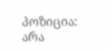პოზიცია: არა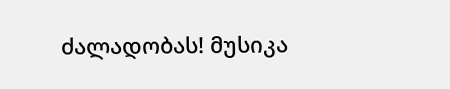ძალადობას! მუსიკა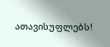ათავისუფლებს!